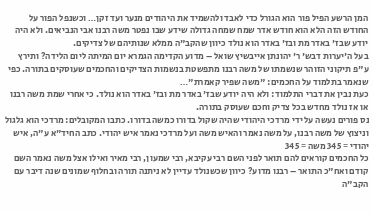המן הרשע הפיל פור הוא הגורל כדי לאבד ולהשמיד את היהודים מנער ועד זקן… וכשנפל הפור על החודש הזה הלא הוא חודש אדר שמח שמחה גדולה שידע שבו נפטר משה רבנו אבי הנביאים. ולא היה יודע שבז' באדר מת ובז' באדר הוא נולד כיוון שהקב"ה ממלא שנותיהם של צדיקים.
בעל ה'יערות דבש' ר' יהונתן אייבשיץ שואל – מדוע הקדימה הגמרא יום המיתה ליום הלידה? ותירץ ע"פ תיקוני הזוהר שנשמתו של משה רבנו מתפשטת בנשמות הצדיקים והחכמים שעוסקים בתורה. כפי שנאמר בתלמוד על החכמים: "משה שפיר קאמרת"…
כעת נבין את דברי התלמוד: ולא היה יודע שבז' באדר מת ובז' באדר הוא נולד. כי אחרי שמת משה רבנו או אז נולד מחדש בכל צדיק וחכם שעוסק בתורה.
נס פורים נעשה על ידי מרדכי היהודי שהיה שקול בדורו כמשה בדורו. כתבו המקובלים: מרדכי הוא גלגול וניצוץ של משה רבנו, על משה נאמר והאיש משה ועל מרדכי נאמר איש יהודי. כתב החיד"א ע"ה, איש יהודי = 345 משה = 345
כל החכמים קוראים להם תואר לפני השם רבי עקיבא, רבי שמעון, רבי מאיר ואילו אצל משה נאמר השם קודם ואח"כ התואר – רבנו מדוע? כיוון שכשנולד עדיין לא ניתנה תורה ובחלוף שמונים שנה דיבר עם הקב"ה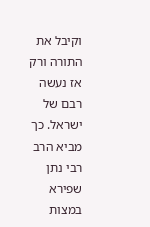וקיבל את התורה ורק אז נעשה רבם של ישראל. כך מביא הרב רבי נתן שפירא במצות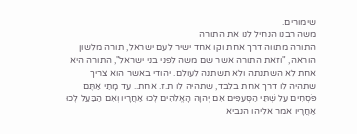שימורים.
משה רבנו הנחיל לנו את התורה
התורה מתווה דרך אחת וקו אחד ישיר לעם ישראל, תורה מלשון הוראה, "וזאת התורה אשר שם משה לפני בני ישראל", התורה היא אחת לא השתנתה ולא תשתנה לעולם. יהודי באשר הוא צריך שתהיה לו דרך אחת בלבד, שתהיה לו ת.ז. אחת.. עַד מָתַי אַתֶּם פֹּסְחִים עַל שְׁתֵּי הַסְּעִפִּים אִם יְהוָה הָאֱלֹהִים לְכוּ אַחֲרָיו וְאִם הַבַּעַל לְכוּ אַחֲרָיו אמר אליהו הנביא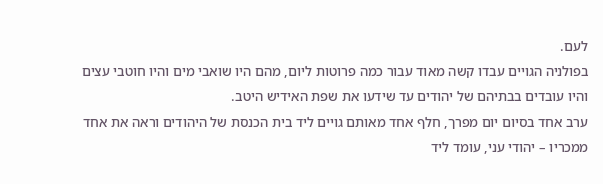לעם.
בפולניה הגויים עבדו קשה מאוד עבור כמה פרוטות ליום, מהם היו שואבי מים והיו חוטבי עצים והיו עובדים בבתיהם של יהודים עד שידעו את שפת האידיש היטב.
ערב אחד בסיום יום מפרך, חלף אחד מאותם גויים ליד בית הכנסת של היהודים וראה את אחד ממכריו – יהודי עני, עומד ליד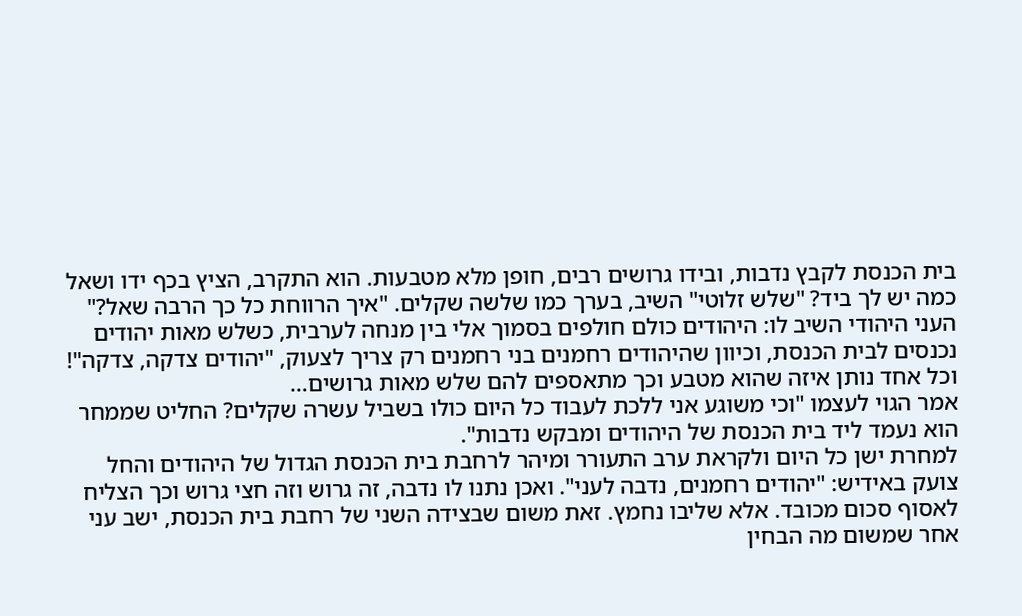בית הכנסת לקבץ נדבות, ובידו גרושים רבים, חופן מלא מטבעות. הוא התקרב, הציץ בכף ידו ושאל כמה יש לך ביד? "שלש זלוטי" השיב, בערך כמו שלשה שקלים. "איך הרווחת כל כך הרבה שאל?" העני היהודי השיב לו: היהודים כולם חולפים בסמוך אלי בין מנחה לערבית, כשלש מאות יהודים נכנסים לבית הכנסת, וכיוון שהיהודים רחמנים בני רחמנים רק צריך לצעוק, "יהודים צדקה, צדקה"! וכל אחד נותן איזה שהוא מטבע וכך מתאספים להם שלש מאות גרושים…
אמר הגוי לעצמו "וכי משוגע אני ללכת לעבוד כל היום כולו בשביל עשרה שקלים? החליט שממחר הוא נעמד ליד בית הכנסת של היהודים ומבקש נדבות".
למחרת ישן כל היום ולקראת ערב התעורר ומיהר לרחבת בית הכנסת הגדול של היהודים והחל צועק באידיש: "יהודים רחמנים, נדבה לעני". ואכן נתנו לו נדבה, זה גרוש וזה חצי גרוש וכך הצליח לאסוף סכום מכובד. אלא שליבו נחמץ. זאת משום שבצידה השני של רחבת בית הכנסת, ישב עני אחר שמשום מה הבחין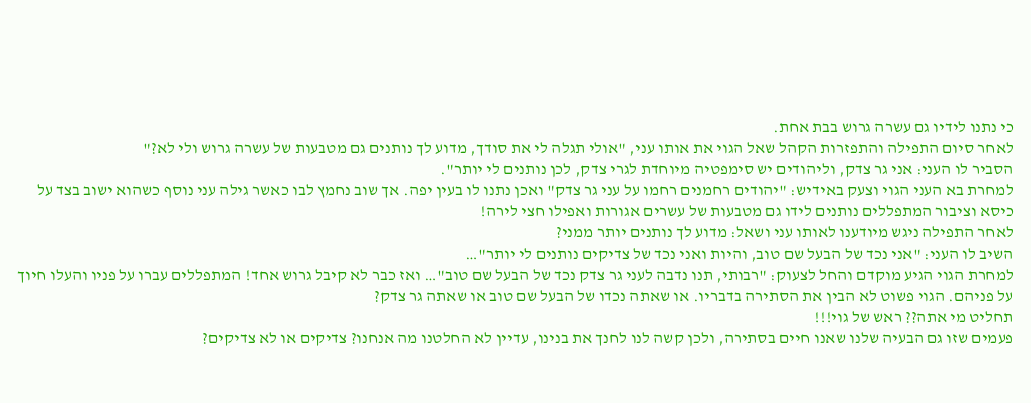כי נתנו לידיו גם עשרה גרוש בבת אחת.
לאחר סיום התפילה והתפזרות הקהל שאל הגוי את אותו עני, "אולי תגלה לי את סודך, מדוע לך נותנים גם מטבעות של עשרה גרוש ולי לא?"
הסביר לו העני: אני גר צדק, וליהודים יש סימפטיה מיוחדת לגרי צדק, לכן נותנים לי יותר".
למחרת בא העני הגוי וצעק באידיש: "יהודים רחמנים רחמו על עני גר צדק" ואכן נתנו לו בעין יפה. אך שוב נחמץ לבו כאשר גילה עני נוסף כשהוא ישוב בצד על כיסא וציבור המתפללים נותנים לידו גם מטבעות של עשרים אגורות ואפילו חצי לירה!
לאחר התפילה ניגש מיודענו לאותו עני ושאל: מדוע לך נותנים יותר ממני?
השיב לו העני: "אני נכד של הבעל שם טוב, והיות ואני נכד של צדיקים נותנים לי יותר"…
למחרת הגוי הגיע מוקדם והחל לצעוק: "רבותי, תנו נדבה לעני גר צדק נכד של הבעל שם טוב"… ואז כבר לא קיבל גרוש אחד! המתפללים עברו על פניו והעלו חיוך על פניהם. הגוי פשוט לא הבין את הסתירה בדבריו. או שאתה נכדו של הבעל שם טוב או שאתה גר צדק?
תחליט מי אתה?? ראש של גוי!!!
פעמים שזו גם הבעיה שלנו שאנו חיים בסתירה, ולכן קשה לנו לחנך את בנינו, עדיין לא החלטנו מה אנחנו? צדיקים או לא צדיקים?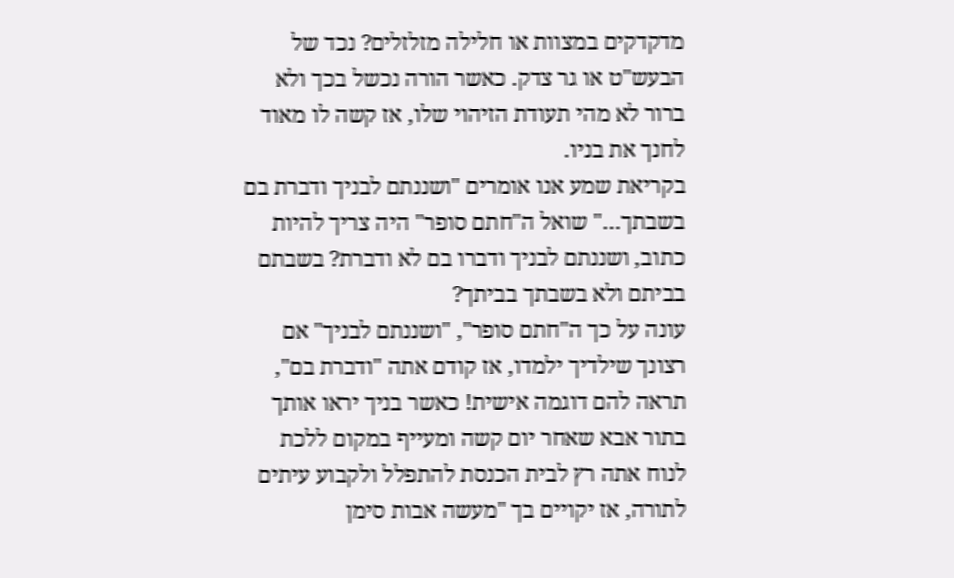מדקדקים במצוות או חלילה מזלזלים? נכד של הבעש"ט או גר צדק. כאשר הורה נכשל בכך ולא ברור לא מהי תעודת הזיהוי שלו, אז קשה לו מאוד לחנך את בניו.
בקריאת שמע אנו אומרים "ושננתם לבניך ודברת בם בשבתך…" שואל ה"חתם סופר" היה צריך להיות כתוב, ושננתם לבניך ודברו בם לא ודברת? בשבתם בביתם ולא בשבתך בביתך?
עונה על כך ה"חתם סופר", "ושננתם לבניך" אם רצונך שילדיך ילמדו, אז קודם אתה "ודברת בם", תראה להם דוגמה אישית! כאשר בניך יראו אותך בתור אבא שאחר יום קשה ומעייף במקום ללכת לנוח אתה רץ לבית הכנסת להתפלל ולקבוע עיתים לתורה, אז יקויים בך "מעשה אבות סימן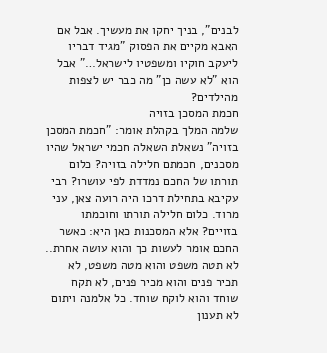לבנים", בניך יחקו את מעשיך. אבל אם האבא מקיים את הפסוק "מגיד דבריו ליעקב חוקיו ומשפטיו לישראל…" אבל הוא "לא עשה כן" מה כבר יש לצפות מהילדים?
חכמת המסכן בזויה
שלמה המלך בקהלת אומר: "חכמת המסכן בזויה" נשאלת השאלה חכמי ישראל שהיו מסכנים, חכמתם חלילה בזויה? כלום תורתו של החכם נמדדת לפי עושרו? רבי עקיבא בתחילת דרכו היה רועה צאן, עני מרוד. כלום חלילה תורתו וחוכמתו בזויים? אלא המסכנות כאן היא: כאשר החכם אומר לעשות כך והוא עושה אחרת.. לא תטה משפט והוא מטה משפט, לא תכיר פנים והוא מכיר פנים, לא תקח שוחד והוא לוקח שוחד. כל אלמנה ויתום לא תענון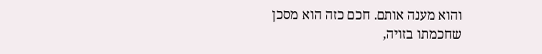והוא מענה אותם. חכם כזה הוא מסכן שחכמתו בזויה,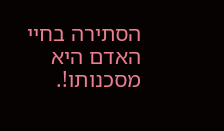הסתירה בחיי האדם היא מסכנותו!.